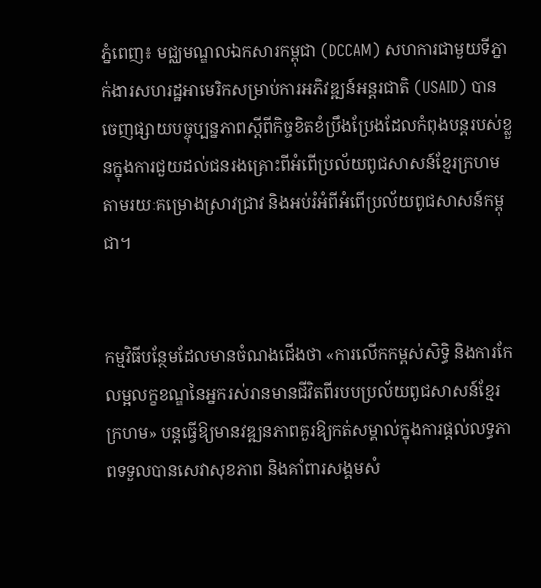ភ្នំពេញ៖ មជ្ឈមណ្ឌលឯកសារកម្ពុជា (DCCAM) សហការជាមួយទីភ្នាក់ងារសហរដ្ឋអាមេរិកសម្រាប់ការអភិវឌ្ឍន៍អន្តរជាតិ (USAID) បានចេញផ្សាយបច្ចុប្បន្នភាពស្តីពីកិច្ចខិតខំប្រឹងប្រែងដែលកំពុងបន្តរបស់ខ្លួនក្នុងការជួយដល់ជនរងគ្រោះពីអំពើប្រល័យពូជសាសន៍ខ្មែរក្រហម តាមរយៈគម្រោងស្រាវជ្រាវ និងអប់រំអំពីអំពើប្រល័យពូជសាសន៍កម្ពុជា។


កម្មវិធីបន្ថែមដែលមានចំណងជើងថា «ការលើកកម្ពស់សិទ្ធិ និងការកែលម្អលក្ខខណ្ឌនៃអ្នករស់រានមានជីវិតពីរបបប្រល័យពូជសាសន៍ខ្មែរក្រហម» បន្តធ្វើឱ្យមានវឌ្ឍនភាពគួរឱ្យកត់សម្គាល់ក្នុងការផ្តល់លទ្ធភាពទទួលបានសេវាសុខភាព និងគាំពារសង្គមសំ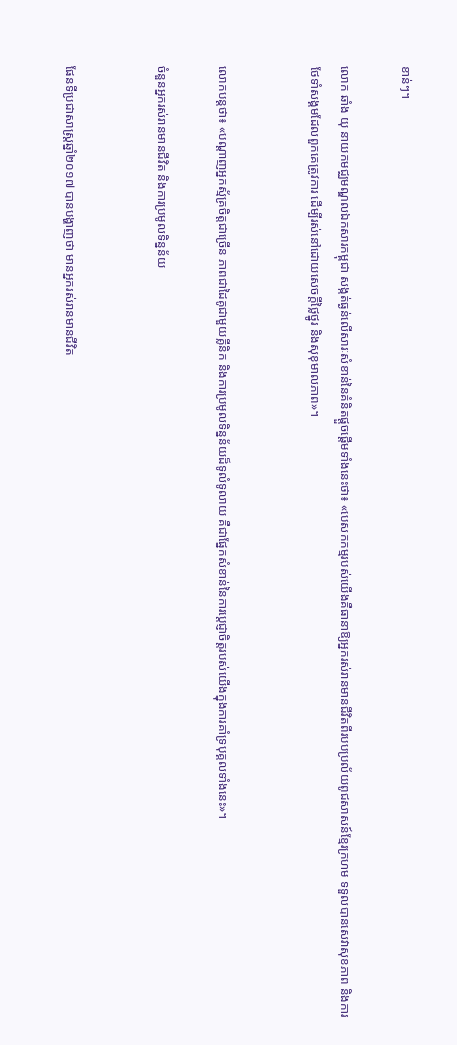ខាន់ៗ។

លោក ឆាំង យុ នាយកមជ្ឈមណ្ឌលឯកសារកម្ពុជា សង្កត់ធ្ងន់លើសារៈសំខាន់នៃគំនិតផ្តួចផ្តើមទាំងនេះថា៖ «បេសកកម្មរបស់យើងគឺធានាឱ្យអ្នករស់រានមានជីវិតពីរបបប្រល័យពូជសាសន៍ខ្មែរក្រហម ទទួលបានសេវាសុខភាព និងការថែទាំសង្គមដែលពួកគេត្រូវការ ដើម្បីរស់នៅដោយសេចក្តីថ្លៃថ្នូរ និងសុខុមាលភាព»។


លោកបន្ដថា៖ «បណ្តាញអ្នកស្ម័គ្រចិត្តជាច្រើន ភាពជាដៃគូជាមួយគ្លីនិក និងការប្រមូលទិន្នន័យដ៏ទូលំទូលាយ គឺជាផ្នែកសំខាន់នៃការប្តេជ្ញាចិត្តរបស់យើងក្នុងការគាំទ្របុគ្គលទាំងនេះ»។

ចំនួនអ្នករស់រានមានជីវិត និងការប្រមូលទិន្នន័យ


ផែនទីប្រជាសាស្ត្រឆ្នាំ២០១៧ បានបង្ហាញថា មានអ្នករស់រានមានជីវិត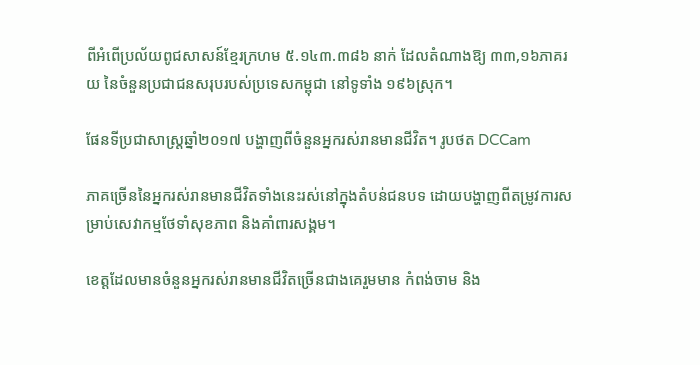ពីអំពើប្រល័យពូជសាសន៍ខ្មែរក្រហម ៥.១៤៣.៣៨៦ នាក់ ដែលតំណាងឱ្យ ៣៣,១៦ភាគរយ នៃចំនួនប្រជាជនសរុបរបស់ប្រទេសកម្ពុជា នៅទូទាំង ១៩៦ស្រុក។

ផែនទីប្រជាសាស្ត្រឆ្នាំ២០១៧ បង្ហាញពីចំនួនអ្នករស់រានមានជីវិត។ រូបថត DCCam

ភាគច្រើននៃអ្នករស់រានមានជីវិតទាំងនេះរស់នៅក្នុងតំបន់ជនបទ ដោយបង្ហាញពីតម្រូវការសម្រាប់សេវាកម្មថែទាំសុខភាព និងគាំពារសង្គម។

ខេត្តដែលមានចំនួនអ្នករស់រានមានជីវិតច្រើនជាងគេរួមមាន កំពង់ចាម និង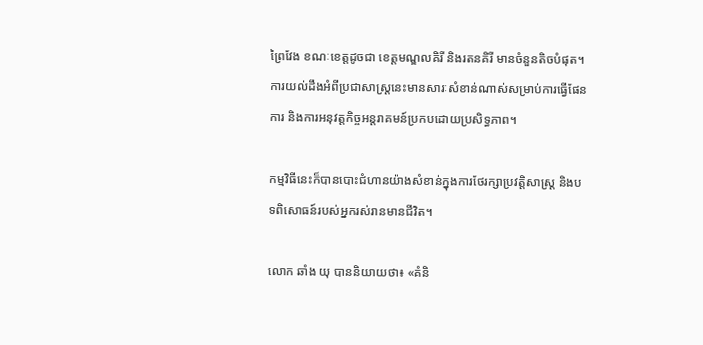ព្រៃវែង ខណៈខេត្តដូចជា ខេត្តមណ្ឌលគិរី និងរតនគិរី មានចំនួនតិចបំផុត។ ការយល់ដឹងអំពីប្រជាសាស្ត្រនេះមានសារៈសំខាន់ណាស់សម្រាប់ការធ្វើផែនការ និងការអនុវត្តកិច្ចអន្តរាគមន៍ប្រកបដោយប្រសិទ្ធភាព។

កម្មវិធីនេះក៏បានបោះជំហានយ៉ាងសំខាន់ក្នុងការថែរក្សាប្រវត្តិសាស្ត្រ និងបទពិសោធន៍របស់អ្នករស់រានមានជីវិត។

លោក ឆាំង យុ បាននិយាយថា៖ «គំនិ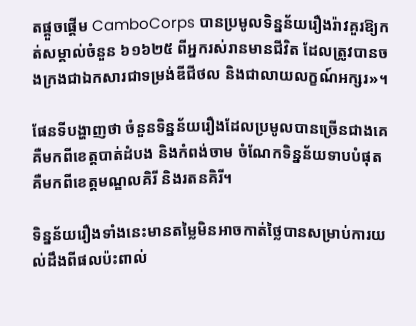តផ្តួចផ្តើម CamboCorps បានប្រមូលទិន្នន័យរឿងរ៉ាវគួរឱ្យកត់សម្គាល់ចំនួន ៦១៦២៥ ពីអ្នករស់រានមានជីវិត ដែលត្រូវបានចងក្រងជាឯកសារជាទម្រង់ឌីជីថល និងជាលាយលក្ខណ៍អក្សរ»។

ផែនទីបង្ហាញថា ចំនួនទិន្នន័យរឿងដែលប្រមូលបានច្រើនជាងគេគឺមកពីខេត្តបាត់ដំបង និងកំពង់ចាម ចំណែកទិន្នន័យទាបបំផុតគឺមកពីខេត្តមណ្ឌលគិរី និងរតនគិរី។

ទិន្នន័យរឿងទាំងនេះមានតម្លៃមិនអាចកាត់ថ្លៃបានសម្រាប់ការយល់ដឹងពីផលប៉ះពាល់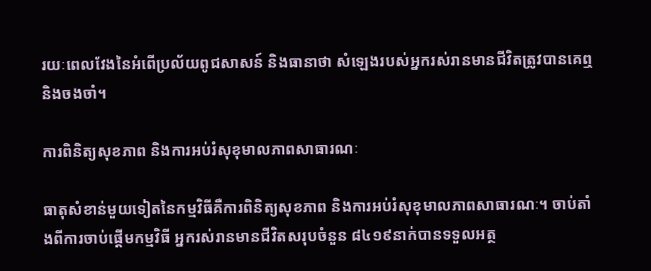រយៈពេលវែងនៃអំពើប្រល័យពូជសាសន៍ និងធានាថា សំឡេងរបស់អ្នករស់រានមានជីវិតត្រូវបានគេឮ និងចងចាំ។

ការពិនិត្យសុខភាព និងការអប់រំសុខុមាលភាពសាធារណៈ

ធាតុសំខាន់មួយទៀតនៃកម្មវិធីគឺការពិនិត្យសុខភាព និងការអប់រំសុខុមាលភាពសាធារណៈ។ ចាប់តាំងពីការចាប់ផ្តើមកម្មវិធី អ្នករស់រានមានជីវិតសរុបចំនួន ៨៤១៩នាក់បានទទួលអត្ថ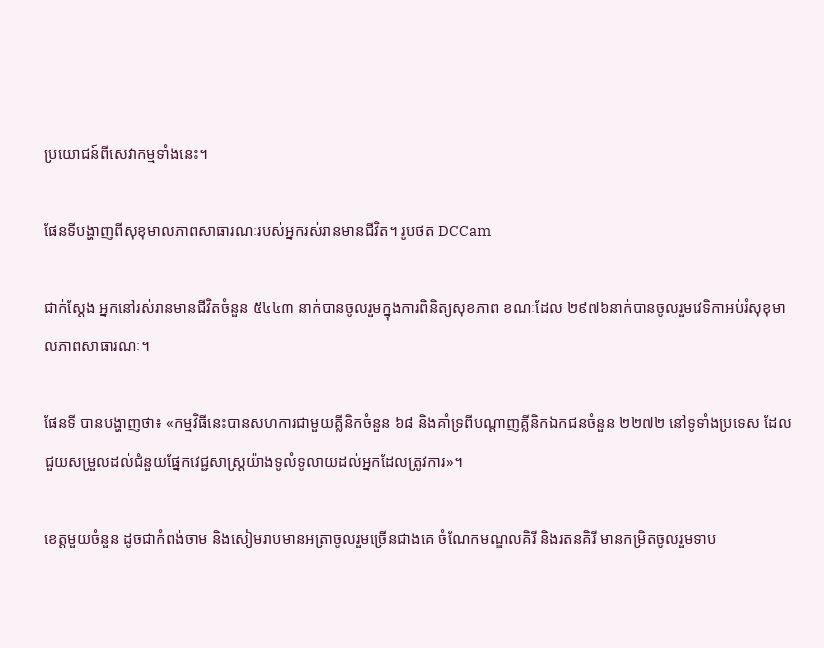ប្រយោជន៍ពីសេវាកម្មទាំងនេះ។

ផែនទីបង្ហាញពីសុខុមាលភាពសាធារណៈរបស់អ្នករស់រានមានជីវិត។ រូបថត DCCam

ជាក់ស្តែង អ្នកនៅរស់រានមានជីវិតចំនួន ៥៤៤៣ នាក់បានចូលរួមក្នុងការពិនិត្យសុខភាព ខណៈដែល ២៩៧៦នាក់បានចូលរួមវេទិកាអប់រំសុខុមាលភាពសាធារណៈ។

ផែនទី បានបង្ហាញថា៖ «កម្មវិធីនេះបានសហការជាមួយគ្លីនិកចំនួន ៦៨ និងគាំទ្រពីបណ្ដាញគ្លីនិកឯកជនចំនួន ២២៧២ នៅទូទាំងប្រទេស ដែលជួយសម្រួលដល់ជំនួយផ្នែកវេជ្ជសាស្ត្រយ៉ាងទូលំទូលាយដល់អ្នកដែលត្រូវការ»។

ខេត្តមួយចំនួន ដូចជាកំពង់ចាម និងសៀមរាបមានអត្រាចូលរួមច្រើនជាងគេ ចំណែកមណ្ឌលគិរី និងរតនគិរី មានកម្រិតចូលរួមទាប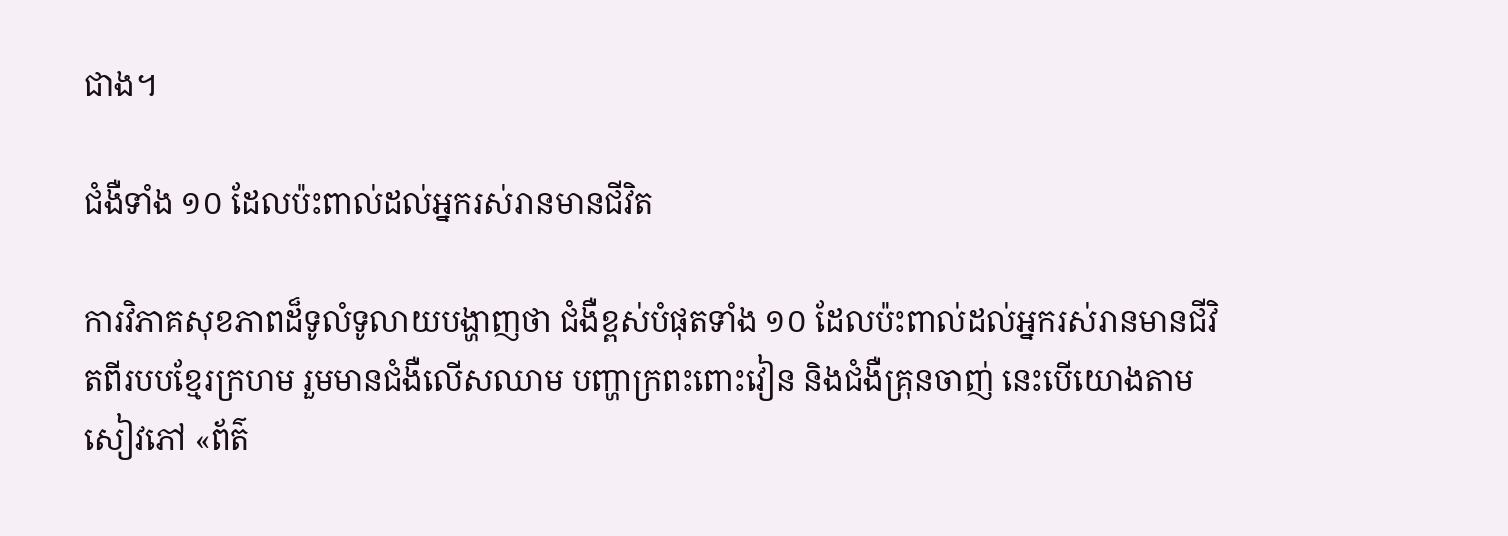ជាង។

ជំងឺទាំង ១០ ដែលប៉ះពាល់ដល់អ្នករស់រានមានជីវិត

ការវិភាគសុខភាពដ៏ទូលំទូលាយបង្ហាញថា ជំងឺខ្ពស់បំផុតទាំង ១០ ដែលប៉ះពាល់ដល់អ្នករស់រានមានជីវិតពីរបបខ្មែរក្រហម រួមមានជំងឺលើសឈាម បញ្ហាក្រពះពោះវៀន និងជំងឺគ្រុនចាញ់ នេះបើយោងតាមសៀវភៅ «ព័ត៌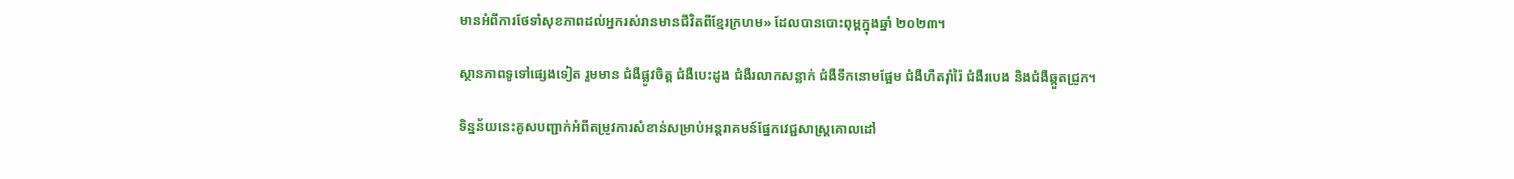មានអំពីការថែទាំសុខភាពដល់អ្នករស់រានមានជីវិតពីខ្មែរក្រហម» ដែលបានបោះពុម្ពក្នុងឆ្នាំ ២០២៣។

ស្ថានភាពទូទៅផ្សេងទៀត រួមមាន ជំងឺផ្លូវចិត្ត ជំងឺបេះដូង ជំងឺរលាកសន្លាក់ ជំងឺទឹកនោមផ្អែម ជំងឺហឺតរ៉ាំរ៉ៃ ជំងឺរបេង និងជំងឺឆ្កួតជ្រូក។

ទិន្នន័យនេះគូសបញ្ជាក់អំពីតម្រូវការសំខាន់សម្រាប់អន្តរាគមន៍ផ្នែកវេជ្ជសាស្ត្រគោលដៅ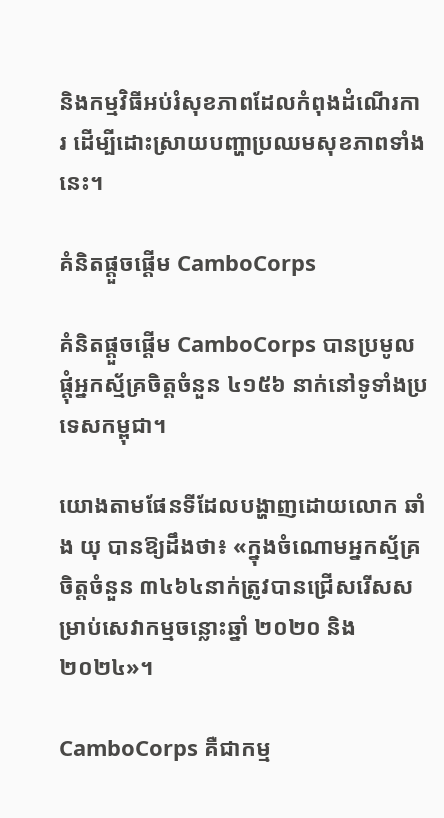និងកម្មវិធីអប់រំសុខភាពដែលកំពុងដំណើរការ ដើម្បីដោះស្រាយបញ្ហាប្រឈមសុខភាពទាំងនេះ។

គំនិតផ្តួចផ្តើម CamboCorps

គំនិតផ្តួចផ្តើម CamboCorps បានប្រមូលផ្តុំអ្នកស្ម័គ្រចិត្តចំនួន ៤១៥៦ នាក់នៅទូទាំងប្រទេសកម្ពុជា។

យោងតាមផែនទីដែលបង្ហាញដោយលោក ឆាំង យុ បានឱ្យដឹងថា៖ «ក្នុងចំណោមអ្នកស្ម័គ្រចិត្តចំនួន ៣៤៦៤នាក់ត្រូវបានជ្រើសរើសសម្រាប់សេវាកម្មចន្លោះឆ្នាំ ២០២០ និង ២០២៤»។

CamboCorps គឺជាកម្ម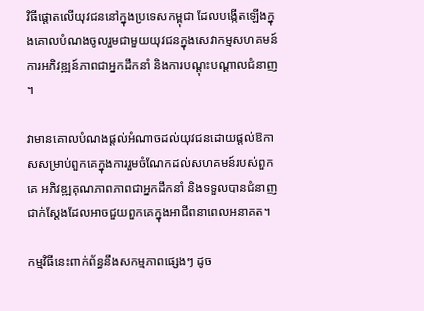វិធីផ្តោតលើយុវជននៅក្នុងប្រទេសកម្ពុជា ដែលបង្កើតឡើងក្នុងគោលបំណងចូលរួមជាមួយយុវជនក្នុងសេវាកម្មសហគមន៍ ការអភិវឌ្ឍន៍ភាពជាអ្នកដឹកនាំ និងការបណ្តុះបណ្តាលជំនាញ។

វាមានគោលបំណងផ្តល់អំណាចដល់យុវជនដោយផ្តល់ឱកាសសម្រាប់ពួកគេក្នុងការរួមចំណែកដល់សហគមន៍របស់ពួកគេ អភិវឌ្ឍគុណភាពភាពជាអ្នកដឹកនាំ និងទទួលបានជំនាញជាក់ស្តែងដែលអាចជួយពួកគេក្នុងអាជីពនាពេលអនាគត។

កម្មវិធីនេះពាក់ព័ន្ធនឹងសកម្មភាពផ្សេងៗ ដូច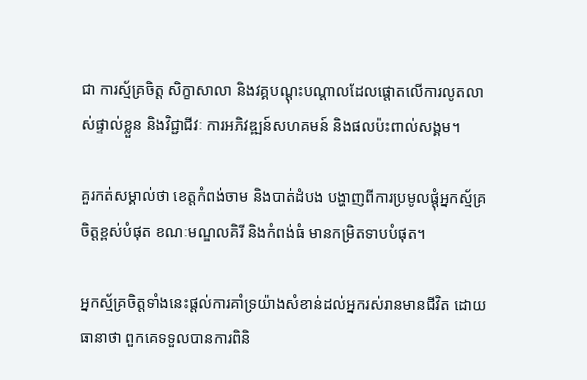ជា ការស្ម័គ្រចិត្ត សិក្ខាសាលា និងវគ្គបណ្តុះបណ្តាលដែលផ្តោតលើការលូតលាស់ផ្ទាល់ខ្លួន និងវិជ្ជាជីវៈ ការអភិវឌ្ឍន៍សហគមន៍ និងផលប៉ះពាល់សង្គម។

គួរកត់សម្គាល់ថា ខេត្តកំពង់ចាម និងបាត់ដំបង បង្ហាញពីការប្រមូលផ្តុំអ្នកស្ម័គ្រចិត្តខ្ពស់បំផុត ខណៈមណ្ឌលគិរី និងកំពង់ធំ មានកម្រិតទាបបំផុត។

អ្នកស្ម័គ្រចិត្តទាំងនេះផ្តល់ការគាំទ្រយ៉ាងសំខាន់ដល់អ្នករស់រានមានជីវិត ដោយធានាថា ពួកគេទទួលបានការពិនិ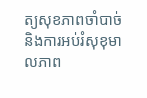ត្យសុខភាពចាំបាច់ និងការអប់រំសុខុមាលភាព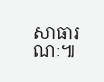សាធារណៈ៕